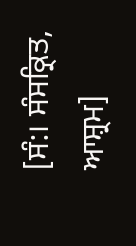[ਸੰ:। ਸੰਸਕ੍ਰਿਤ, ਆਸ਼੍ਰਮ]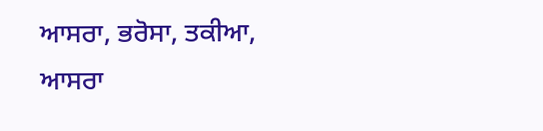ਆਸਰਾ, ਭਰੋਸਾ, ਤਕੀਆ, ਆਸਰਾ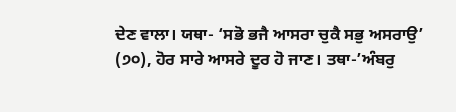ਦੇਣ ਵਾਲਾ। ਯਥਾ- ‘ਸਭੋ ਭਜੈ ਆਸਰਾ ਚੁਕੈ ਸਭੁ ਅਸਰਾਉ’ (੭੦), ਹੋਰ ਸਾਰੇ ਆਸਰੇ ਦੂਰ ਹੋ ਜਾਣ। ਤਥਾ-’ਅੰਬਰੁ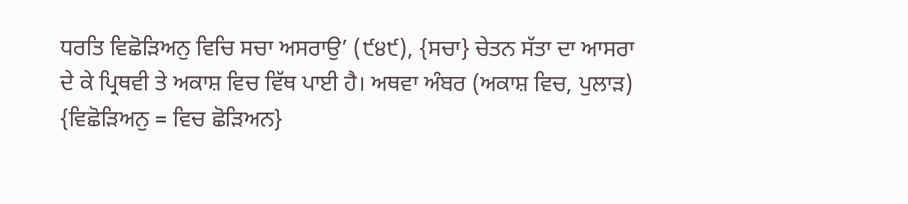ਧਰਤਿ ਵਿਛੋੜਿਅਨੁ ਵਿਚਿ ਸਚਾ ਅਸਰਾਉ’ (੯੪੯), {ਸਚਾ} ਚੇਤਨ ਸੱਤਾ ਦਾ ਆਸਰਾ ਦੇ ਕੇ ਪ੍ਰਿਥਵੀ ਤੇ ਅਕਾਸ਼ ਵਿਚ ਵਿੱਥ ਪਾਈ ਹੈ। ਅਥਵਾ ਅੰਬਰ (ਅਕਾਸ਼ ਵਿਚ, ਪੁਲਾੜ) {ਵਿਛੋੜਿਅਨੁ = ਵਿਚ ਛੋੜਿਅਨ}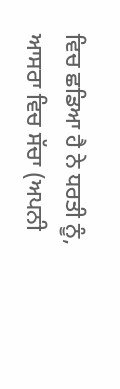ਵਿਚ ਛਡਿਆ ਹੈ ਨੇ ਧਰਤੀ ਨੂੰ, ਆਸਰਾ ਵਿਚ ਸੱਚਾ (ਅਪਨੀ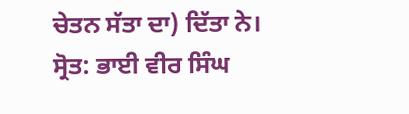ਚੇਤਨ ਸੱਤਾ ਦਾ) ਦਿੱਤਾ ਨੇ।
ਸ੍ਰੋਤ: ਭਾਈ ਵੀਰ ਸਿੰਘ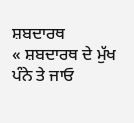ਸ਼ਬਦਾਰਥ
« ਸ਼ਬਦਾਰਥ ਦੇ ਮੁੱਖ ਪੰਨੇ ਤੇ ਜਾਓ